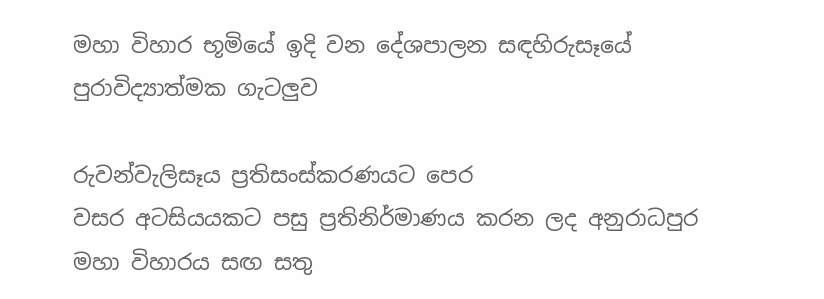මහා විහාර භූමියේ ඉදි වන දේශපාලන සඳහිරුසෑයේ පුරාවිද්‍යාත්මක ගැටලුව

රුවන්වැලිසෑය ප්‍රතිසංස්කරණයට පෙර
වසර අටසියයකට පසු ප්‍රතිනිර්මාණය කරන ලද අනුරාධපුර මහා විහාරය සඟ සතු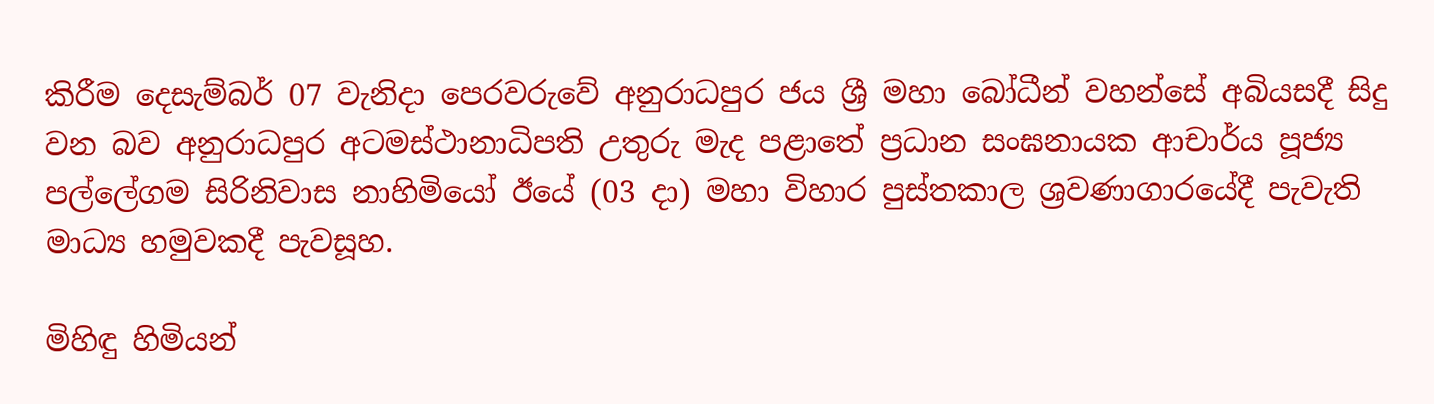කිරීම දෙසැම්බර් 07 වැනිදා පෙරවරුවේ අනුරාධපුර ජය ශ්‍රී මහා බෝධීන් වහන්සේ අබියසදී සිදු වන බව අනුරාධපුර අටමස්‌ථානාධිපති උතුරු මැද පළාතේ ප්‍රධාන සංඝනායක ආචාර්ය පූජ්‍ය පල්ලේගම සිරිනිවාස නාහිමියෝ ඊයේ (03 දා) මහා විහාර පුස්‌තකාල ශ්‍රවණාගාරයේදී පැවැති මාධ්‍ය හමුවකදී පැවසූහ.

මිහිඳු හිමියන්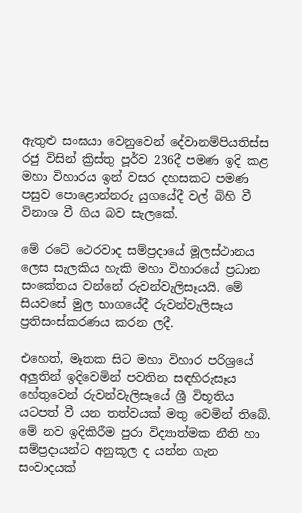ඇතුළු සංඝයා වෙනුවෙන් දේවානම්පියතිස්ස රජු විසින් ක්‍රිස්තු පූර්ව 236දී පමණ ඉදි කළ මහා විහාරය ඉන් වසර දහසකට පමණ පසුව පොළොන්නරු යුගයේදී වල් බිහි වී විනාශ වී ගිය බව සැලකේ.

මේ රටේ ථෙරවාද සම්ප්‍රදායේ මූලස්ථානය ලෙස සැලකිය හැකි මහා විහාරයේ ප්‍රධාන සංකේතය වන්නේ රුවන්වැලිසෑයයි. මේ සියවසේ මුල භාගයේදී රුවන්වැලිසෑය ප්‍රතිසංස්කරණය කරන ලදී.

එහෙත්, මෑතක සිට මහා විහාර පරිශ්‍රයේ අලුතින් ඉදිවෙමින් පවතින සඳහිරුසෑය හේතුවෙන් රුවන්වැලිසෑයේ ශ්‍රී විභූතිය යටපත් වී යන තත්වයක් මතු වෙමින් තිබේ.  මේ නව ඉදිකිරීම පුරා විද්‍යාත්මක නීති හා සම්ප්‍රදායන්ට අනුකූල ද යන්න ගැන සංවාදයක්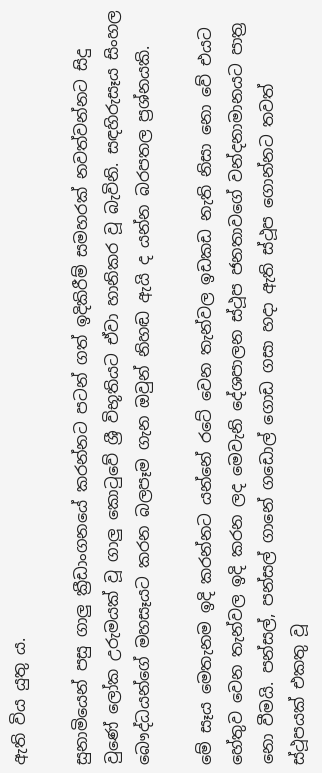ඇති විය යුතු ය.

සුනාමියෙන් පසු ගාලු ක්‍රීඩාංගනයේ කරන්නට පටන් ගත් ඉදිකිරීම් සමහරක් නවත්වන්නට සිදු වුණේ ලෝක උරුමයක් වූ ගාලු කොටුවේ ශ්‍රී විභූතියට ඒවා හානිකර වූ බැවිනි. සඳහිරුසෑය සිංහල බෞද්ධයන්ගේ මහසෑයට කරන බලපෑම ගැන ඔවුන් නිහඬ ඇයි ද යන්න බරපතල ප්‍රශ්නයකි.

මේ සෑය මෙතැනම ඉදි කරන්නට යන්නේ රටේ වෙන තැන්වල ඉඩකඩ නැති නිසා නො වේ එයට හේතුව වෙන තැන්වල ඉදි කරන ලද මෙවැනි දේශපාලන ස්ථූප ජනතාවගේ වන්දනාමානයට පාත්‍ර නො වීමයි. පන්සල්, පන්සල් ගානේ ගඩොල් ගොඩ ගසා හදා ඇති ස්ථූප ගොන්නට තවත් ස්ථූපයක් එකතු වූ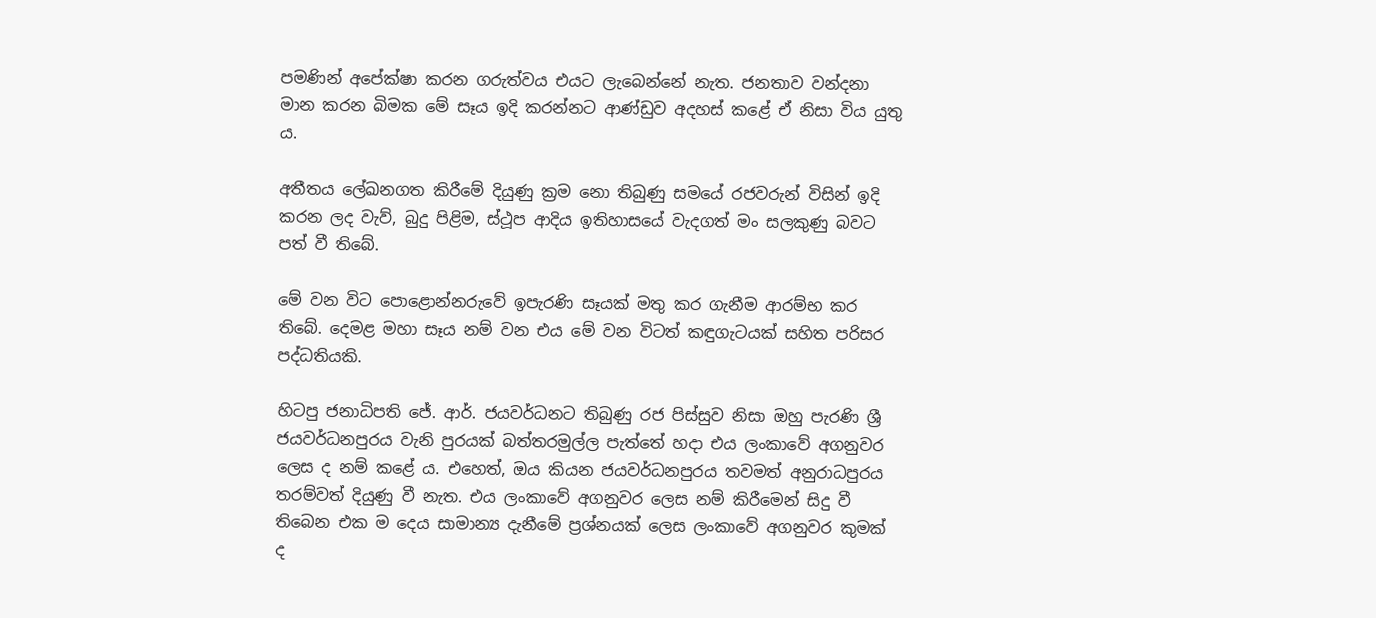පමණින් අපේක්ෂා කරන ගරුත්වය එයට ලැබෙන්නේ නැත. ජනතාව වන්දනා මාන කරන බිමක මේ සෑය ඉදි කරන්නට ආණ්ඩුව අදහස් කළේ ඒ නිසා විය යුතු ය.

අතීතය ලේඛනගත කිරීමේ දියුණු ක්‍රම නො තිබුණු සමයේ රජවරුන් විසින් ඉදි කරන ලද වැව්, බුදු පිළිම, ස්ථූප ආදිය ඉතිහාසයේ වැදගත් මං සලකුණු බවට පත් වී තිබේ.

මේ වන විට පොළොන්නරුවේ ඉපැරණි සෑයක් මතු කර ගැනීම ආරම්භ කර තිබේ. දෙමළ මහා සෑය නම් වන එය මේ වන විටත් කඳුගැටයක් සහිත පරිසර පද්ධතියකි.

හිටපු ජනාධිපති ජේ. ආර්. ජයවර්ධනට තිබුණු රජ පිස්සුව නිසා ඔහු පැරණි ශ්‍රී ජයවර්ධනපුරය වැනි පුරයක් බත්තරමුල්ල පැත්තේ හදා එය ලංකාවේ අගනුවර ලෙස ද නම් කළේ ය. එහෙත්, ඔය කියන ජයවර්ධනපුරය තවමත් අනුරාධපුරය තරම්වත් දියුණු වී නැත. එය ලංකාවේ අගනුවර ලෙස නම් කිරීමෙන් සිදු වී තිබෙන එක ම දෙය සාමාන්‍ය දැනීමේ ප්‍රශ්නයක් ලෙස ලංකාවේ අගනුවර කුමක් ද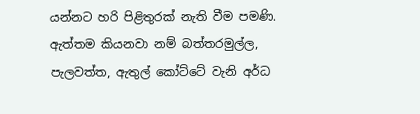යන්නට හරි පිළිතුරක් නැති වීම පමණි. ඇත්තම කියනවා නම් බත්තරමුල්ල, පැලවත්ත, ඇතුල් කෝට්ටේ වැනි අර්ධ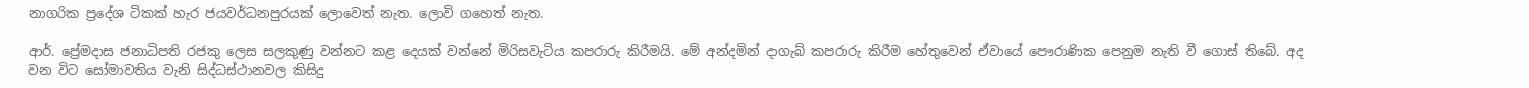නාගරික ප්‍රදේශ ටිකක් හැර ජයවර්ධනපුරයක් ලොවෙත් නැත. ලොවි ගහෙත් නැත.

ආර්. ප්‍රේමදාස ජනාධිපති රජකු ලෙස සලකුණු වන්නට කළ දෙයක් වන්නේ මිරිසවැටිය කපරාරු කිරීමයි. මේ අන්දමින් දාගැබ් කපරාරු කිරීම හේතුවෙන් ඒවායේ පෞරාණික පෙනුම නැති වී ගොස් තිබේ. අද වන විට සෝමාවතිය වැනි සිද්ධස්ථානවල කිසිදු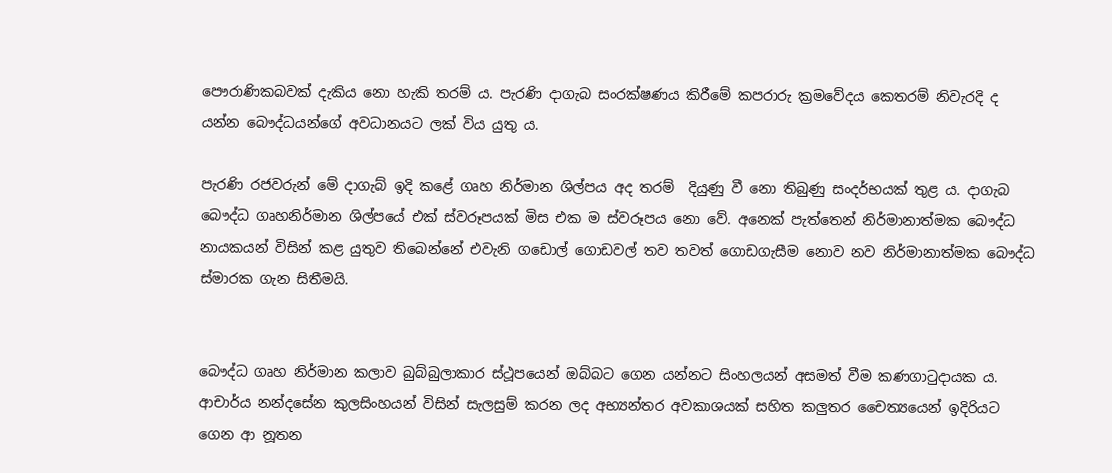පෞරාණිකබවක් දැකිය නො හැකි තරම් ය. පැරණි දාගැබ සංරක්ෂණය කිරීමේ කපරාරු ක්‍රමවේදය කෙතරම් නිවැරදි ද යන්න බෞද්ධයන්ගේ අවධානයට ලක් විය යුතු ය.

පැරණි රජවරුන් මේ දාගැබ් ඉදි කළේ ගෘහ නිර්මාන ශිල්පය අද තරම්  දියුණු වී නො තිබුණු සංදර්භයක් තුළ ය. දාගැබ බෞද්ධ ගෘහනිර්මාන ශිල්පයේ එක් ස්වරූපයක් මිස එක ම ස්වරූපය නො වේ. අනෙක් පැත්තෙන් නිර්මානාත්මක බෞද්ධ නායකයන් විසින් කළ යුතුව තිබෙන්නේ එවැනි ගඩොල් ගොඩවල් තව තවත් ගොඩගැසීම නොව නව නිර්මානාත්මක බෞද්ධ ස්මාරක ගැන සිතීමයි.


බෞද්ධ ගෘහ නිර්මාන කලාව බුබ්බුලාකාර ස්ථූපයෙන් ඔබ්බට ගෙන යන්නට සිංහලයන් අසමත් වීම කණගාටුදායක ය. ආචාර්ය නන්දසේන කුලසිංහයන් විසින් සැලසුම් කරන ලද අභ්‍යන්තර අවකාශයක් සහිත කලුතර චෛත්‍යයෙන් ඉදිරියට ගෙන ආ නූතන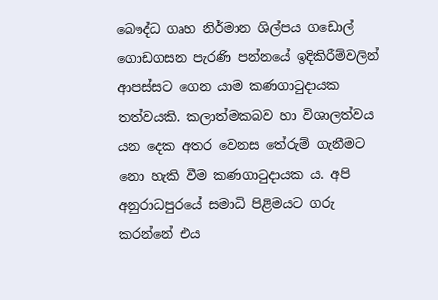බෞද්ධ ගෘහ නිර්මාන ශිල්පය ගඩොල් ගොඩගසන පැරණි පන්නයේ ඉදිකිරීම්වලින් ආපස්සට ගෙන යාම කණගාටුදායක තත්වයකි. කලාත්මකබව හා විශාලත්වය යන දෙක අතර වෙනස තේරුම් ගැනීමට නො හැකි වීම කණගාටුදායක ය. අපි අනුරාධපුරයේ සමාධි පිළිමයට ගරු කරන්නේ එය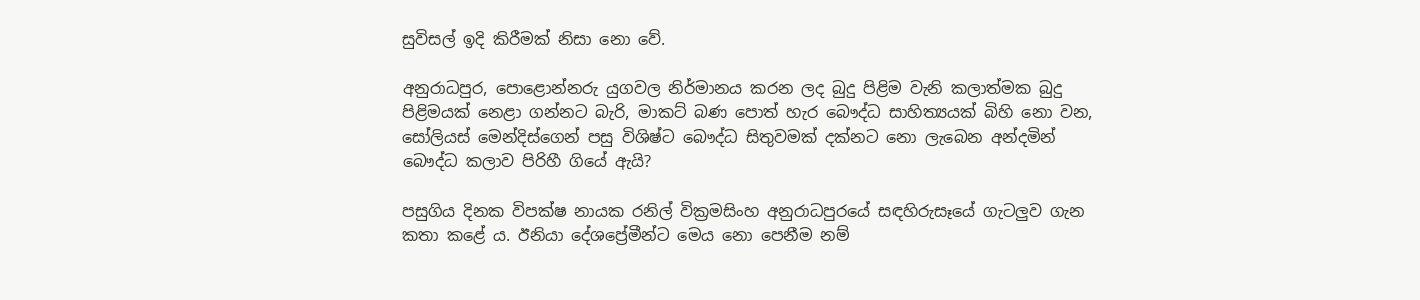සුවිසල් ඉදි කිරීමක් නිසා නො වේ.

අනුරාධපුර, පොළොන්නරු යුගවල නිර්මානය කරන ලද බුදු පිළිම වැනි කලාත්මක බුදු පිළිමයක් නෙළා ගන්නට බැරි, මාකට් බණ පොත් හැර බෞද්ධ සාහිත්‍යයක් බිහි නො වන, සෝලියස් මෙන්දිස්ගෙන් පසු විශිෂ්ට බෞද්ධ සිතුවමක් දක්නට නො ලැබෙන අන්දමින් බෞද්ධ කලාව පිරිහී ගියේ ඇයි?

පසුගිය දිනක විපක්ෂ නායක රනිල් වික්‍රමසිංහ අනුරාධපුරයේ සඳහිරුසෑයේ ගැටලුව ගැන කතා කළේ ය. ඊනියා දේශප්‍රේමීන්ට මෙය නො පෙනීම නම්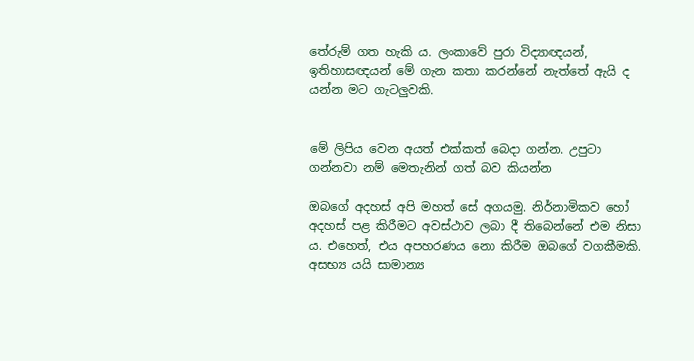තේරුම් ගත හැකි ය. ලංකාවේ පුරා විද්‍යාඥයන්, ඉතිහාසඥයන් මේ ගැන කතා කරන්නේ නැත්තේ ඇයි ද යන්න මට ගැටලුවකි.


මේ ලිපිය වෙන අයත් එක්කත් බෙදා ගන්න. උපුටා ගන්නවා නම් ‍මෙතැනින් ගත් බව කියන්න

ඔබගේ අදහස් අපි මහත් සේ අගයමු. නිර්නාමිකව හෝ අදහස් පළ කිරීමට අවස්ථාව ලබා දී තිබෙන්නේ එම නිසා ය. එහෙත්, එය අපහරණය නො කිරීම ඔබ‍ගේ වගකීමකි. අසභ්‍ය යයි සාමාන්‍ය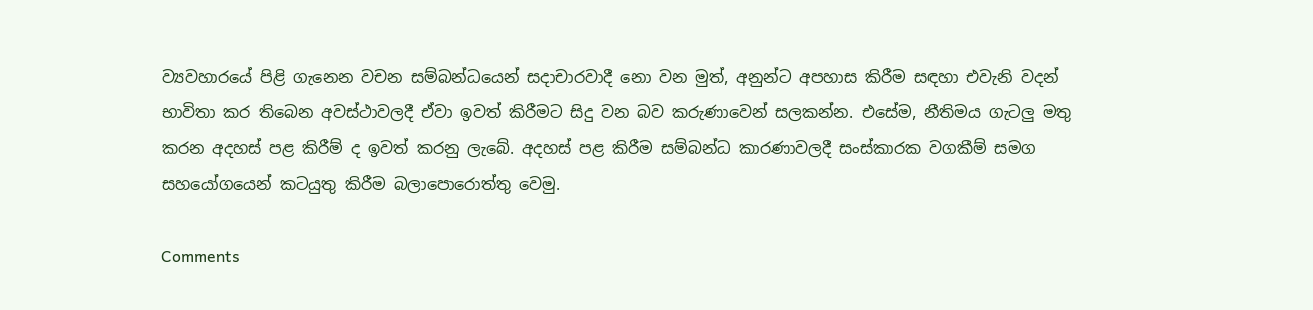ව්‍යවහාරයේ පිළි ගැනෙන වචන සම්බන්ධයෙන් සදාචාරවාදී නො වන මුත්, අනුන්ට අපහාස කිරීම සඳහා එවැනි වදන් භාවිතා කර තිබෙන අවස්ථාවලදී ඒවා ඉවත් කිරීමට සිදු වන බව කරුණාවෙන් සලකන්න. එසේම, නීතිමය ගැටලු මතු කරන අදහස් පළ කිරීම් ද ඉවත් කරනු ලැබේ. අදහස් පළ කිරීම සම්බන්ධ කාරණාවලදී සංස්කාරක වගකීම් සමග සහයෝගයෙන් කටයුතු කිරීම බලාපොරොත්තු වෙමු.

Comments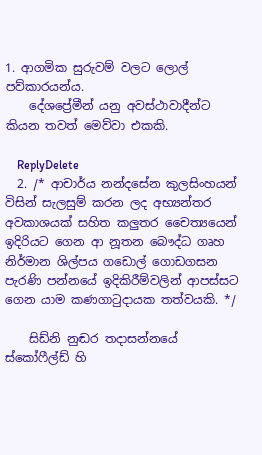1. ආගමික සුරුවම් වලට ලොල් පව්කාරයන්ය.
    දේශප්‍රේමීන් යනු අවස්ථාවාදීන්ට කියන තවත් මෙව්වා එකකි.

    ReplyDelete
  2. /* ආචාර්ය නන්දසේන කුලසිංහයන් විසින් සැලසුම් කරන ලද අභ්‍යන්තර අවකාශයක් සහිත කලුතර චෛත්‍යයෙන් ඉදිරියට ගෙන ආ නූතන බෞද්ධ ගෘහ නිර්මාන ශිල්පය ගඩොල් ගොඩගසන පැරණි පන්නයේ ඉදිකිරීම්වලින් ආපස්සට ගෙන යාම කණගාටුදායක තත්වයකි. */

    සිඩ්නි නුඬර තදාසන්නයේ ස්කෝෆීල්ඩ් හි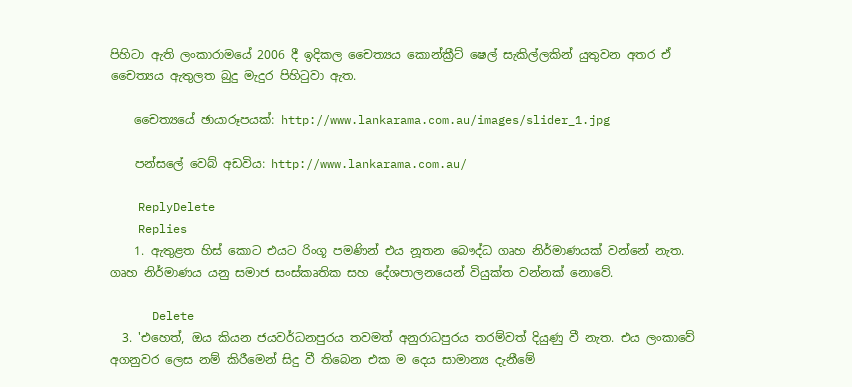පිහිටා ඇති ලංකාරාමයේ 2006 දී ඉදිකල චෛත්‍යය කොන්ක්‍රීට් ෂෙල් සැකිල්ලකින් යුතුවන අතර ඒ චෛත්‍යය ඇතුලත බුදු මැදුර පිහිටුවා ඇත.

    චෛත්‍යයේ ඡායාරූපයක්: http://www.lankarama.com.au/images/slider_1.jpg

    පන්සලේ වෙබ් අඩවිය: http://www.lankarama.com.au/

    ReplyDelete
    Replies
    1. ඇතුළත හිස් කොට එයට රිංගූ පමණින් එය නූතන බෞද්ධ ගෘහ නිර්මාණයක් වන්නේ නැත. ගෘහ නිර්මාණය යනු සමාජ සංස්කෘතික සහ දේශපාලනයෙන් වියුක්ත වන්නක් නොවේ.

      Delete
  3. 'එහෙත්, ඔය කියන ජයවර්ධනපුරය තවමත් අනුරාධපුරය තරම්වත් දියුණු වී නැත. එය ලංකාවේ අගනුවර ලෙස නම් කිරීමෙන් සිදු වී තිබෙන එක ම දෙය සාමාන්‍ය දැනීමේ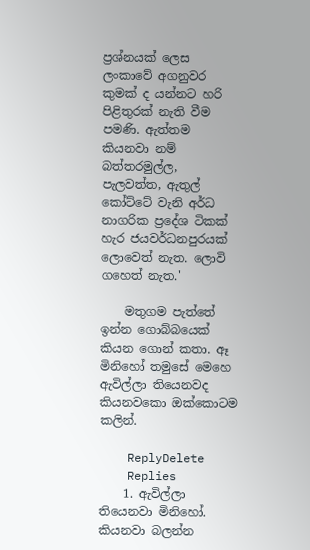ප්‍රශ්නයක් ලෙස ලංකාවේ අගනුවර කුමක් ද යන්නට හරි පිළිතුරක් නැති වීම පමණි. ඇත්තම කියනවා නම් බත්තරමුල්ල, පැලවත්ත, ඇතුල් කෝට්ටේ වැනි අර්ධ නාගරික ප්‍රදේශ ටිකක් හැර ජයවර්ධනපුරයක් ලොවෙත් නැත. ලොවි ගහෙත් නැත.'

    මතුගම පැත්තේ ඉන්න ගොබ්බයෙක් කියන ගොන් කතා. ඈ මිනිහෝ තමුසේ මෙහෙ ඇවිල්ලා තියෙනවද කියනවකො ඔක්කොටම කලින්.

    ReplyDelete
    Replies
    1. ඇවිල්ලා තියෙනවා මිනිහෝ. කියනවා බලන්න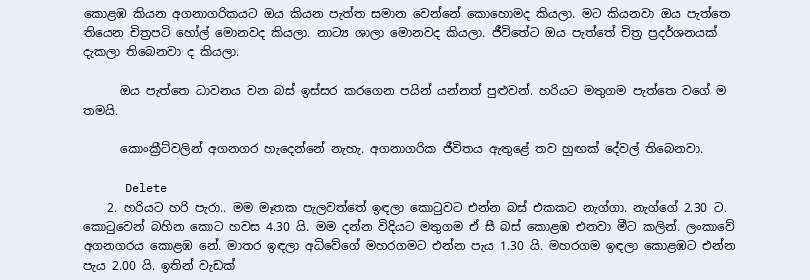කොළඹ කියන අගනාගරිකයට ඔය කියන පැත්ත සමාන වෙන්නේ කොහොමද කියලා. මට කියනවා ඔය පැත්තෙ තියෙන චිත්‍රපටි හෝල් මොනවද කියලා. නාට්‍ය ශාලා මොනවද කියලා. ජීවිතේට ඔය පැත්තේ චිත්‍ර ප්‍රදර්ශනයක් දැකලා තිබෙනවා ද කියලා.

      ඔය පැත්තෙ ධාවනය වන බස් ඉස්සර කරගෙන පයින් යන්නත් පුළුවන්. හරියට මතුගම පැත්තෙ වගේ ම තමයි.

      කොංක්‍රීට්වලින් අගනගර හැදෙන්නේ නැහැ. අගනාගරික ජීවිතය ඇතුළේ තව හුඟක් දේවල් තිබෙනවා.

      Delete
    2. හරියට හරි පැරා.. මම මෑතක පැලවත්තේ ඉඳලා කොටුවට එන්න බස් එකකට නැග්ගා. නැග්ගේ 2.30 ට. කොටුවෙන් බහින කොට හවස 4.30 යි. මම දන්න විදියට මතුගම ඒ සී බස් කොළඹ එනවා මීට කලින්. ලංකාවේ අගනගරය කොළඹ නේ. මාතර ඉඳලා අධිවේගේ මහරගමට එන්න පැය 1.30 යි. මහරගම ඉඳලා කොළඹට එන්න පැය 2.00 යි. ඉතින් වැඩක්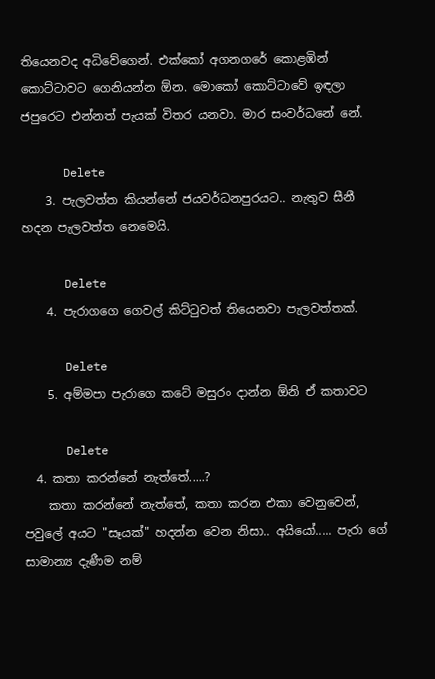තියෙනවද අධිවේගෙන්. එක්කෝ අගනගරේ කොළඹින් කොට්ටාවට ගෙනියන්න ඕන. මොකෝ කොට්ටාවේ ඉඳලා ජපුරෙට එන්නත් පැයක් විතර යනවා. මාර සංවර්ධනේ නේ.

      Delete
    3. පැලවත්ත කියන්නේ ජයවර්ධනපුරයට.. නැතුව සීනී හදන පැලවත්ත නෙමෙයි.

      Delete
    4. පැරාගගෙ ගෙවල් කිට්ටුවත් තියෙනවා පැලවත්තක්.

      Delete
    5. අම්මපා පැරාගෙ කටේ මසුරං දාන්න ඕනි ඒ කතාවට

      Delete
  4. කතා කරන්නේ නැත්තේ.....?
    කතා කරන්නේ නැත්තේ, කතා කරන එකා වෙනුවෙන්, පවුලේ අයට "සෑයක්" හදන්න වෙන නිසා.. අයියෝ..... පැරා ගේ සාමාන්‍ය දැණීම නම්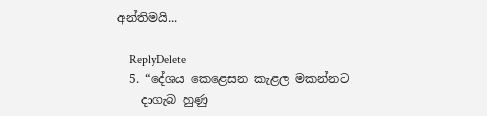අන්තිමයි...

    ReplyDelete
  5. “දේශය කෙළෙසන කැළල මකන්නට
    දාගැබ හුණු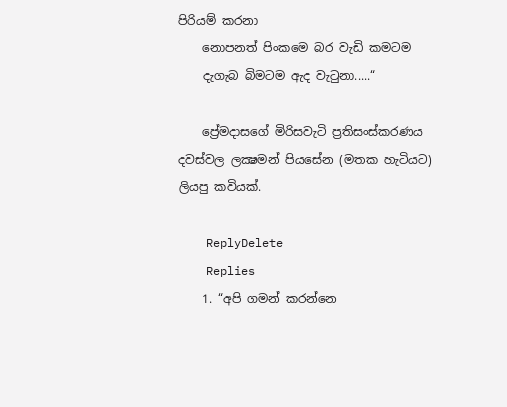පිරියම් කරනා
    නොපනත් පිංකමෙ බර වැඩි කමටම
    දැගැබ බිමටම ඇද වැටුනා.....“

    ප්‍රේමදාසගේ මිරිසවැටි ප්‍රතිසංස්කරණය දවස්වල ලක්‍ෂමන් පියසේන (මතක හැටියට) ලියපු කවියක්.

    ReplyDelete
    Replies
    1. “අපි ගමන් කරන්නෙ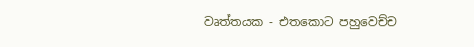වෘත්තයක - එතකොට පහුවෙච්ච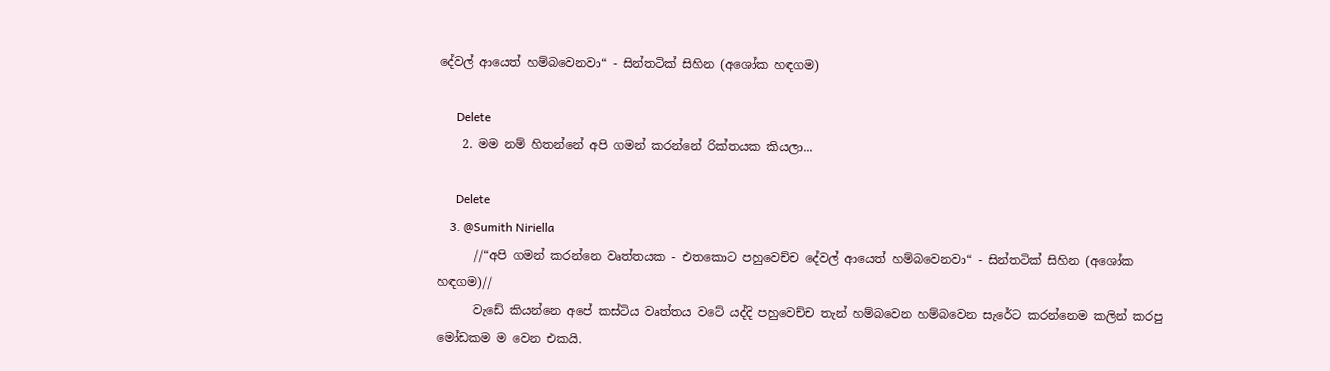දේවල් ආයෙත් හම්බවෙනවා“ - සින්තටික් සිහින (අශෝක හඳගම)

      Delete
    2. මම නම් හිතන්නේ අපි ගමන් කරන්නේ රික්තයක කියලා...

      Delete
    3. @Sumith Niriella
      //“අපි ගමන් කරන්නෙ වෘත්තයක - එතකොට පහුවෙච්ච දේවල් ආයෙත් හම්බවෙනවා“ - සින්තටික් සිහින (අශෝක හඳගම)//
      වැඩේ කියන්නෙ අපේ කස්ටිය වෘත්තය වටේ යද්දි පහුවෙච්ච තැන් හම්බවෙන හම්බවෙන සැරේට කරන්නෙම කලින් කරපු මෝඩකම ම වෙන එකයි.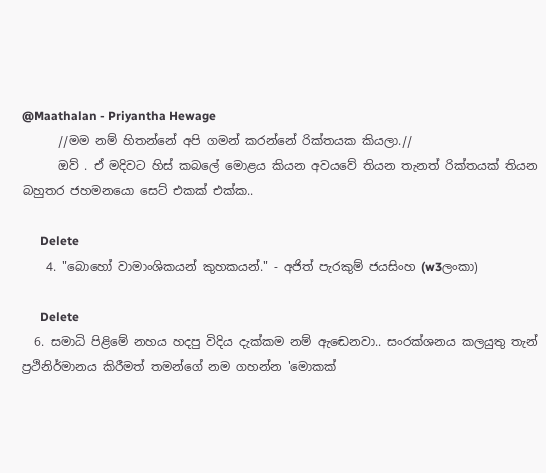@Maathalan - Priyantha Hewage
      //මම නම් හිතන්නේ අපි ගමන් කරන්නේ රික්තයක කියලා.//
      ඔව් . ඒ මදිවට හිස් කබලේ මොළය කියන අවයවේ තියන තැනත් රික්තයක් තියන බහුතර ජහමනයො සෙට් එකක් එක්ක..

      Delete
    4. "බොහෝ වාමාංශිකයන් කුහකයන්." - අජිත් පැරකුම් ජයසිංහ (w3ලංකා)

      Delete
  6. සමාධි පිළිමේ නහය හදපු විදිය දැක්කම නම් ඇඬෙනවා.. සංරක්ශනය කලයුතු තැන් ප්‍රථිනිර්මානය කිරීමත් තමන්ගේ නම ගහන්න 'මොකක්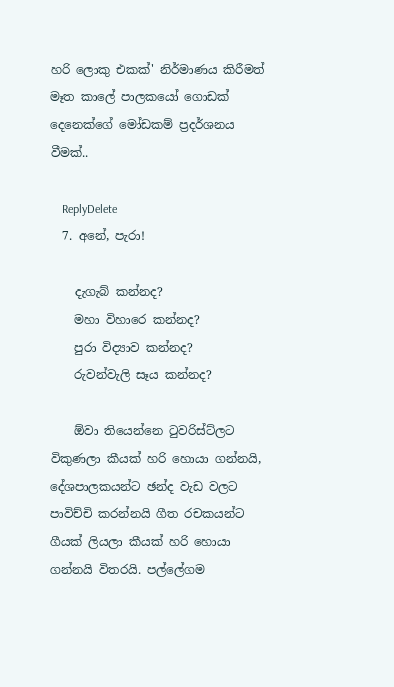හරි ලොකු එකක්' නිර්මාණය කිරීමත් මෑත කාලේ පාලකයෝ ගොඩක් දෙනෙක්ගේ මෝඩකම් ප්‍රදර්ශනය වීමක්..

    ReplyDelete
  7. අනේ, පැරා!

    දැගැබ් කන්නද?
    මහා විහාරෙ කන්නද?
    පුරා විද්‍යාව කන්නද?
    රුවන්වැලි සෑය කන්නද?

    ඕවා තියෙන්නෙ ටුවරිස්ට්ලට විකුණලා කීයක් හරි හොයා ගන්නයි, දේශපාලකයන්ට ඡන්ද වැඩ වලට පාවිච්චි කරන්නයි ගීත රචකයන්ට ගීයක් ලියලා කීයක් හරි හොයා ගන්නයි විතරයි. පල්ලේගම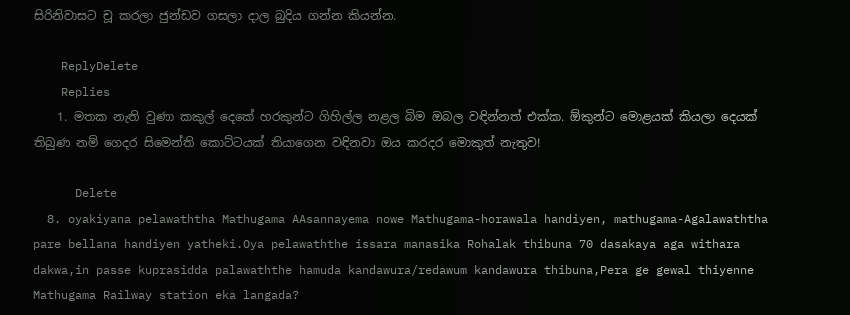සිරිනිවාසට චූ කරලා ජුන්ඩව ගසලා දාල බුදිය ගන්න කියන්න.

    ReplyDelete
    Replies
    1. මතක නැති වුණා කකුල් දෙකේ හරකුන්ට ගිහිල්ල නළල බිම ඔබල වඳින්නත් එක්ක. ඕකුන්ට මොළයක් කියලා දෙයක් තිබුණ නම් ගෙදර සිමෙන්ති කොට්ටයක් තියාගෙන වඳිනවා ඔය කරදර මොකුත් නැතුව!

      Delete
  8. oyakiyana pelawaththa Mathugama AAsannayema nowe Mathugama-horawala handiyen, mathugama-Agalawaththa pare bellana handiyen yatheki.Oya pelawaththe issara manasika Rohalak thibuna 70 dasakaya aga withara dakwa,in passe kuprasidda palawaththe hamuda kandawura/redawum kandawura thibuna,Pera ge gewal thiyenne Mathugama Railway station eka langada?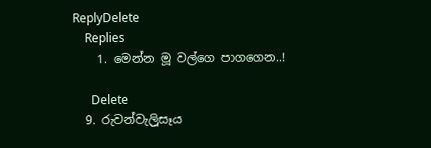ReplyDelete
    Replies
    1. මෙන්න මූ වල්ගෙ පාගගෙන..!

      Delete
  9. රුවන්වැලිූසෑය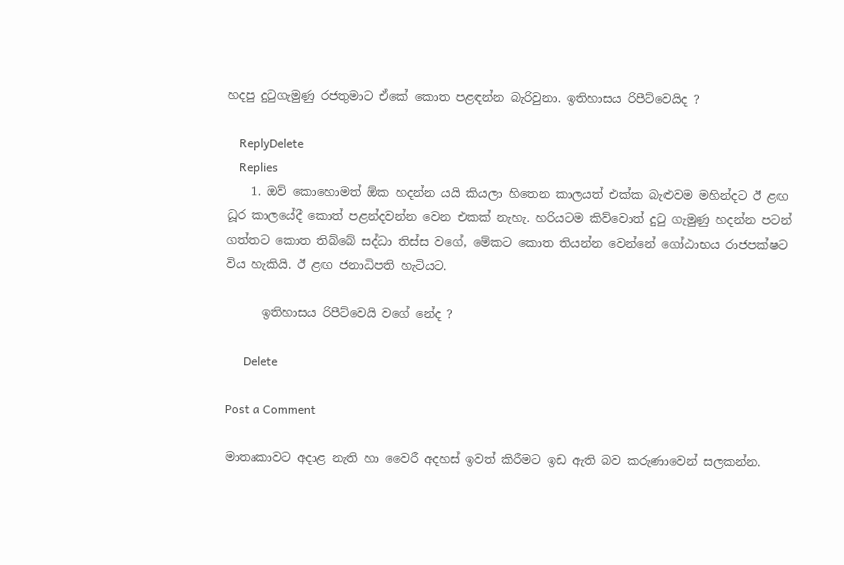හදපු දුටුගැමුණු රජතුමාට ඒකේ කොත පළඳන්න බැරිවුනා. ඉතිහාසය රිපීට්වෙයිද ?

    ReplyDelete
    Replies
    1. ඔව් කොහොමත් ඕක හදන්න යයි කියලා හිතෙන කාලයත් එක්ක බැළුවම මහින්දට ඊ ළඟ ධූර කාලයේදී කොත් පළන්දවන්න වෙන එකක් නැහැ. හරියටම කිව්වොත් දුටු ගැමුණු හදන්න පටන් ගත්තට කොත තිබ්බේ සද්ධා තිස්ස වගේ, මේකට කොත තියන්න වෙන්නේ ගෝඨාභය රාජපක්ෂට විය හැකියි. ඊ ළඟ ජනාධිපති හැටියට.

      ඉතිහාසය රිපීට්වෙයි වගේ නේද ?

      Delete

Post a Comment

මාතෘකාවට අදාළ නැති හා වෛරී අදහස් ඉවත් කිරීමට ඉඩ ඇති බව කරුණාවෙන් සලකන්න.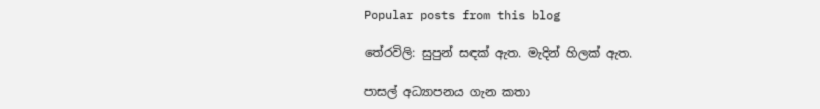Popular posts from this blog

තේරවිලි: සුපුන් සඳක් ඇත. මැදින් හිලක් ඇත.

පාසල් අධ්‍යාපනය ගැන කතා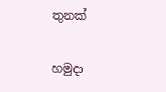තුනක්

හමුදා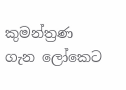කුමන්ත්‍රණ ගැන ලෝකෙට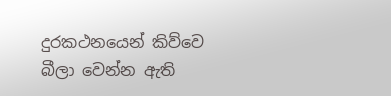දුරකථනයෙන් කිව්වෙ බීලා වෙන්න ඇති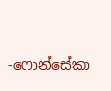-ෆොන්සේකා